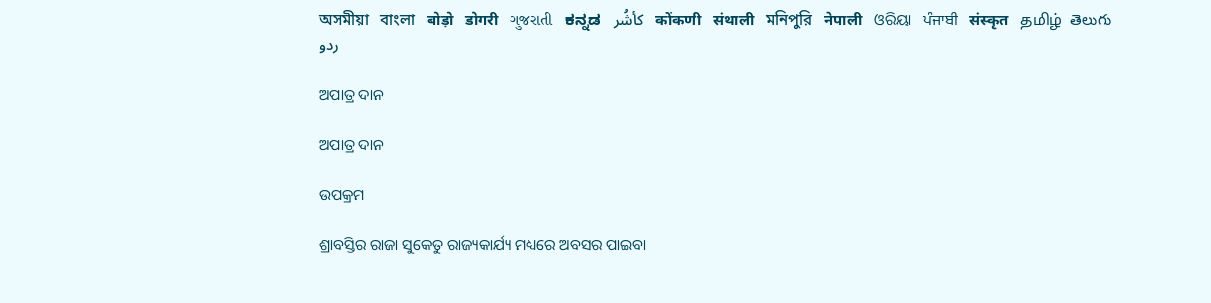অসমীয়া   বাংলা   बोड़ो   डोगरी   ગુજરાતી   ಕನ್ನಡ   كأشُر   कोंकणी   संथाली   মনিপুরি   नेपाली   ଓରିୟା   ਪੰਜਾਬੀ   संस्कृत   தமிழ்  తెలుగు   ردو

ଅପାତ୍ର ଦାନ

ଅପାତ୍ର ଦାନ

ଉପକ୍ରମ

ଶ୍ରାବସ୍ତିର ରାଜା ସୁକେତୁ ରାଜ୍ୟକାର୍ଯ୍ୟ ମଧ୍ୟରେ ଅବସର ପାଇବା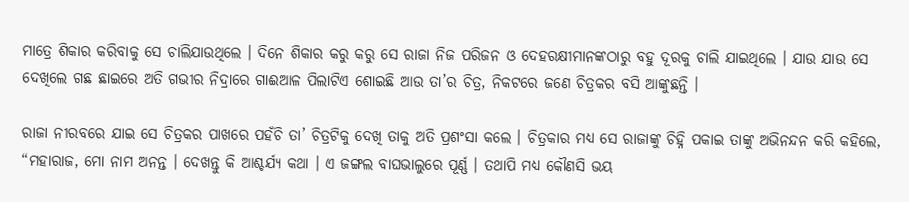ମାତ୍ରେ ଶିକାର କରିବାକୁ ସେ ଚାଲିଯାଉଥିଲେ । ଦିନେ ଶିକାର କରୁ କରୁ ସେ ରାଜା ନିଜ ପରିଜନ ଓ ଦେହରକ୍ଷୀମାନଙ୍କଠାରୁ ବହୁ ଦୂରକୁ ଚାଲି ଯାଇଥିଲେ । ଯାଉ ଯାଉ ସେ ଦେଖିଲେ ଗଛ ଛାଇରେ ଅତି ଗଭୀର ନିଦ୍ରାରେ ଗାଈଆଳ ପିଲାଟିଏ ଶୋଇଛି ଆଉ ତା’ର ଚିତ୍ର, ନିକଟରେ ଜଣେ ଚିତ୍ରକର ବସି ଆଙ୍କୁଛନ୍ତି ।

ରାଜା ନୀରବରେ ଯାଇ ସେ ଚିତ୍ରକର ପାଖରେ ପହଁଚି ତା’ ଚିତ୍ରଟିକୁ ଦେଖି ତାକୁ ଅତି ପ୍ରଶଂସା କଲେ । ଚିତ୍ରକାର ମଧ୍ୟ ସେ ରାଜାଙ୍କୁ ଚିହ୍ନି ପକାଇ ତାଙ୍କୁ ଅଭିନନ୍ଦନ କରି କହିଲେ, “ମହାରାଜ, ମୋ ନାମ ଅନନ୍ତ । ଦେଖନ୍ତୁ କି ଆଶ୍ଚର୍ଯ୍ୟ କଥା । ଏ ଜଙ୍ଗଲ ବାଘଭାଲୁରେ ପୂର୍ଣ୍ଣ । ତଥାପି ମଧ୍ୟ କୌଣସି ଭୟ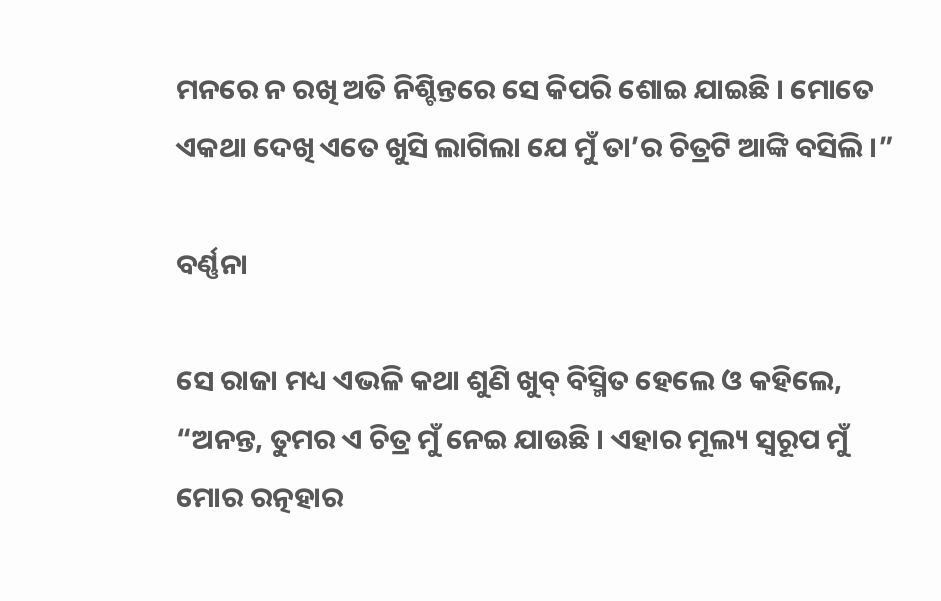ମନରେ ନ ରଖି ଅତି ନିଶ୍ଚିନ୍ତରେ ସେ କିପରି ଶୋଇ ଯାଇଛି । ମୋତେ ଏକଥା ଦେଖି ଏତେ ଖୁସି ଲାଗିଲା ଯେ ମୁଁ ତା’ର ଚିତ୍ରଟି ଆଙ୍କି ବସିଲି ।”

ବର୍ଣ୍ଣନା

ସେ ରାଜା ମଧ୍ୟ ଏଭଳି କଥା ଶୁଣି ଖୁବ୍ ବିସ୍ମିତ ହେଲେ ଓ କହିଲେ, “ଅନନ୍ତ, ତୁମର ଏ ଚିତ୍ର ମୁଁ ନେଇ ଯାଉଛି । ଏହାର ମୂଲ୍ୟ ସ୍ୱରୂପ ମୁଁ ମୋର ରତ୍ନହାର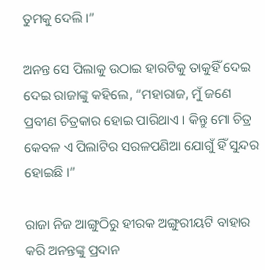ତୁମକୁ ଦେଲି ।”

ଅନନ୍ତ ସେ ପିଲାକୁ ଉଠାଇ ହାରଟିକୁ ତାକୁହିଁ ଦେଇ ଦେଇ ରାଜାଙ୍କୁ କହିଲେ, “ମହାରାଜ, ମୁଁ ଜଣେ ପ୍ରବୀଣ ଚିତ୍ରକାର ହୋଇ ପାରିଥାଏ । କିନ୍ତୁ ମୋ ଚିତ୍ର କେବଳ ଏ ପିଲାଟିର ସରଳପଣିଆ ଯୋଗୁଁ ହିଁ ସୁନ୍ଦର ହୋଇଛି ।”

ରାଜା ନିଜ ଆଙ୍ଗୁଠିରୁ ହୀରକ ଅଙ୍ଗୁରୀୟଟି ବାହାର କରି ଅନନ୍ତଙ୍କୁ ପ୍ରଦାନ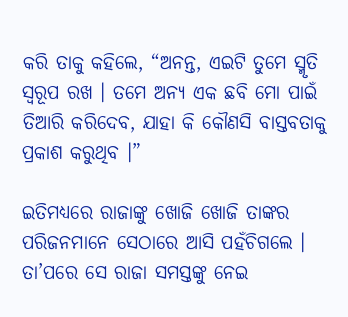କରି ତାକୁ କହିଲେ, “ଅନନ୍ତ, ଏଇଟି ତୁମେ ସ୍ମୃତି ସ୍ୱରୂପ ରଖ । ତମେ ଅନ୍ୟ ଏକ ଛବି ମୋ ପାଇଁ ତିଆରି କରିଦେବ, ଯାହା କି କୌଣସି ବାସ୍ତବତାକୁ ପ୍ରକାଶ କରୁଥିବ ।”

ଇତିମଧ୍ୟରେ ରାଜାଙ୍କୁ ଖୋଜି ଖୋଜି ତାଙ୍କର ପରିଜନମାନେ ସେଠାରେ ଆସି ପହଁଚିଗଲେ । ତା’ପରେ ସେ ରାଜା ସମସ୍ତଙ୍କୁ ନେଇ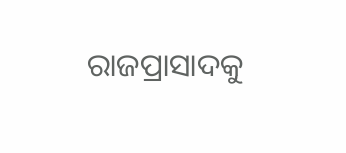ରାଜପ୍ରାସାଦକୁ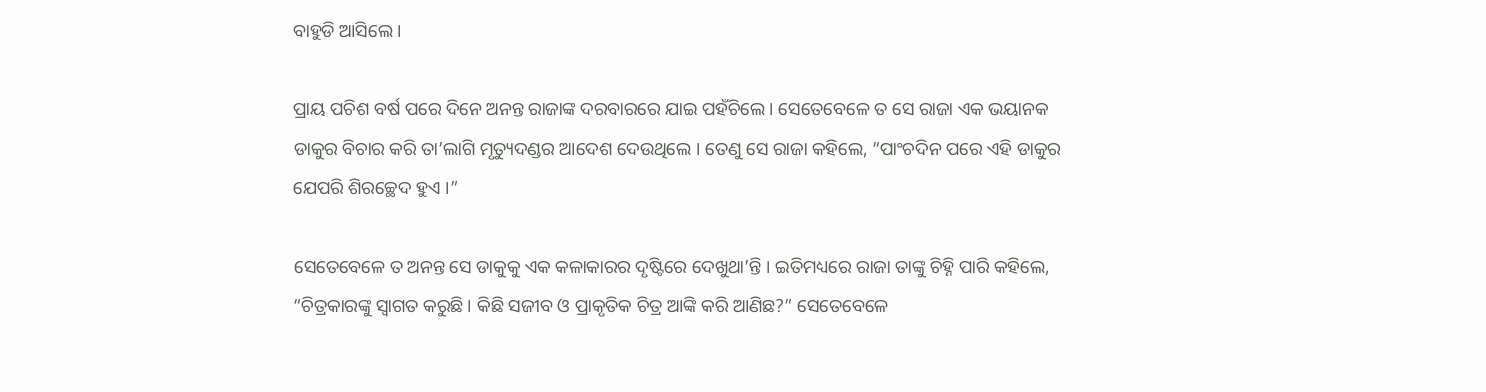ବାହୁଡି ଆସିଲେ ।

ପ୍ରାୟ ପଚିଶ ବର୍ଷ ପରେ ଦିନେ ଅନନ୍ତ ରାଜାଙ୍କ ଦରବାରରେ ଯାଇ ପହଁଚିଲେ । ସେତେବେଳେ ତ ସେ ରାଜା ଏକ ଭୟାନକ ଡାକୁର ବିଚାର କରି ତା’ଲାଗି ମୃତ୍ୟୁଦଣ୍ଡର ଆଦେଶ ଦେଉଥିଲେ । ତେଣୁ ସେ ରାଜା କହିଲେ, “ପାଂଚଦିନ ପରେ ଏହି ଡାକୁର ଯେପରି ଶିରଚ୍ଛେଦ ହୁଏ ।”

ସେତେବେଳେ ତ ଅନନ୍ତ ସେ ଡାକୁକୁ ଏକ କଳାକାରର ଦୃଷ୍ଟିରେ ଦେଖୁଥା’ନ୍ତି । ଇତିମଧ୍ୟରେ ରାଜା ତାଙ୍କୁ ଚିହ୍ନି ପାରି କହିଲେ, “ଚିତ୍ରକାରଙ୍କୁ ସ୍ୱାଗତ କରୁଛି । କିଛି ସଜୀବ ଓ ପ୍ରାକୃତିକ ଚିତ୍ର ଆଙ୍କି କରି ଆଣିଛ?” ସେତେବେଳେ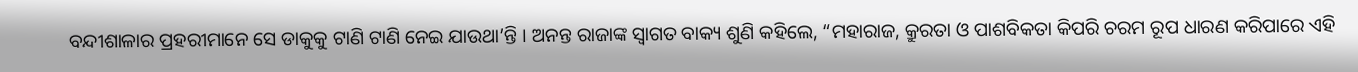ବନ୍ଦୀଶାଳାର ପ୍ରହରୀମାନେ ସେ ଡାକୁକୁ ଟାଣି ଟାଣି ନେଇ ଯାଉଥା’ନ୍ତି । ଅନନ୍ତ ରାଜାଙ୍କ ସ୍ୱାଗତ ବାକ୍ୟ ଶୁଣି କହିଲେ, “ମହାରାଜ, କ୍ରୁରତା ଓ ପାଶବିକତା କିପରି ଚରମ ରୂପ ଧାରଣ କରିପାରେ ଏହି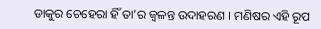ଡାକୁର ଚେହେରା ହିଁ ତା’ର ଜ୍ୱଳନ୍ତ ଉଦାହରଣ । ମଣିଷର ଏହି ରୂପ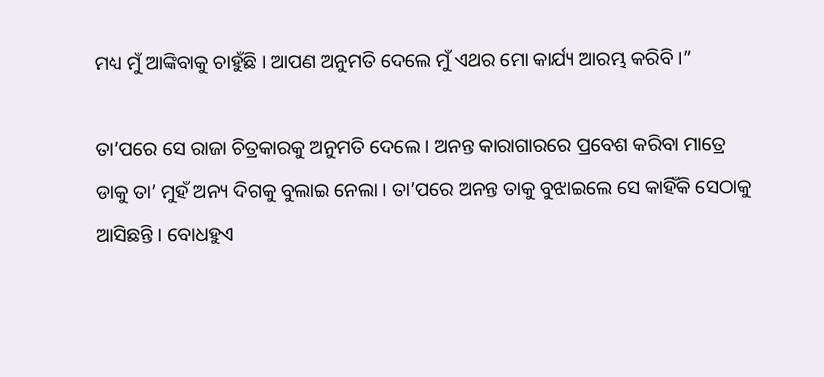ମଧ୍ୟ ମୁଁ ଆଙ୍କିବାକୁ ଚାହୁଁଛି । ଆପଣ ଅନୁମତି ଦେଲେ ମୁଁ ଏଥର ମୋ କାର୍ଯ୍ୟ ଆରମ୍ଭ କରିବି ।”

ତା’ପରେ ସେ ରାଜା ଚିତ୍ରକାରକୁ ଅନୁମତି ଦେଲେ । ଅନନ୍ତ କାରାଗାରରେ ପ୍ରବେଶ କରିବା ମାତ୍ରେ ଡାକୁ ତା’ ମୁହଁ ଅନ୍ୟ ଦିଗକୁ ବୁଲାଇ ନେଲା । ତା’ପରେ ଅନନ୍ତ ତାକୁ ବୁଝାଇଲେ ସେ କାହିଁକି ସେଠାକୁ ଆସିଛନ୍ତି । ବୋଧହୁଏ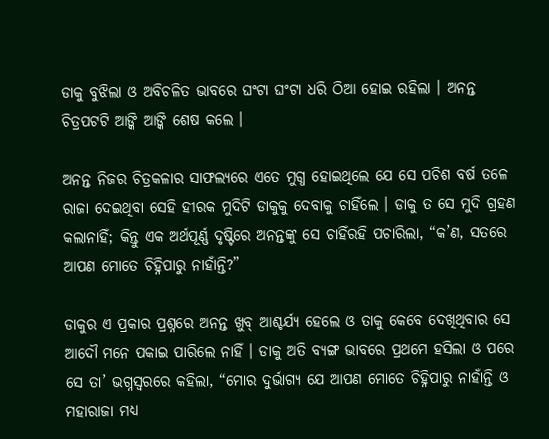ଡାକୁ ବୁଝିଲା ଓ ଅବିଚଳିତ ଭାବରେ ଘଂଟା ଘଂଟା ଧରି ଠିଆ ହୋଇ ରହିଲା । ଅନନ୍ତ ଚିତ୍ରପଟଟି ଆଙ୍କି ଆଙ୍କି ଶେଷ କଲେ ।

ଅନନ୍ତ ନିଜର ଚିତ୍ରକଳାର ସାଫଲ୍ୟରେ ଏତେ ମୁଗ୍ଧ ହୋଇଥିଲେ ଯେ ସେ ପଚିଶ ବର୍ଷ ତଳେ ରାଜା ଦେଇଥିବା ସେହି ହୀରକ ମୁଦିଟି ଡାକୁକୁ ଦେବାକୁ ଚାହିଁଲେ । ଡାକୁ ତ ସେ ମୁଦି ଗ୍ରହଣ କଲାନାହିଁ; କିନ୍ତୁ ଏକ ଅର୍ଥପୂର୍ଣ୍ଣ ଦୃଷ୍ଟିରେ ଅନନ୍ତଙ୍କୁ ସେ ଚାହିଁରହି ପଚାରିଲା, “କ’ଣ, ସତରେ ଆପଣ ମୋତେ ଚିହ୍ନିପାରୁ ନାହାଁନ୍ତି?”

ଡାକୁର ଏ ପ୍ରକାର ପ୍ରଶ୍ନରେ ଅନନ୍ତ ଖୁବ୍ ଆଶ୍ଚର୍ଯ୍ୟ ହେଲେ ଓ ତାକୁ କେବେ ଦେଖିଥିବାର ସେ ଆଦୌ ମନେ ପକାଇ ପାରିଲେ ନାହିଁ । ଡାକୁ ଅତି ବ୍ୟଙ୍ଗ ଭାବରେ ପ୍ରଥମେ ହସିଲା ଓ ପରେ ସେ ତା’ ଭଗ୍ନସ୍ୱରରେ କହିଲା, “ମୋର ଦୁର୍ଭାଗ୍ୟ ଯେ ଆପଣ ମୋତେ ଚିହ୍ନିପାରୁ ନାହାଁନ୍ତି ଓ ମହାରାଜା ମଧ୍ୟ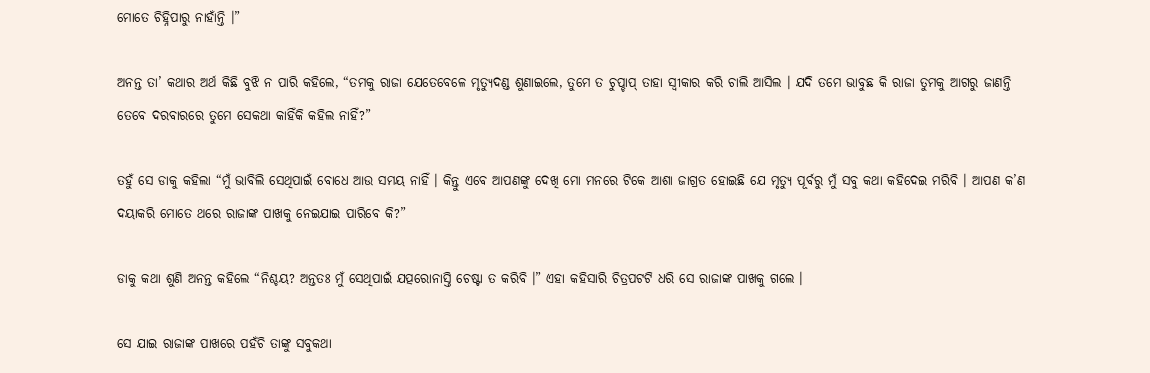ମୋତେ ଚିହ୍ନିପାରୁ ନାହାଁନ୍ତି ।”

ଅନନ୍ତ ତା’ କଥାର ଅର୍ଥ କିଛି ବୁଝି ନ ପାରି କହିଲେ, “ତମକୁ ରାଜା ଯେତେବେଳେ ମୃତ୍ୟୁଦଣ୍ଡ ଶୁଣାଇଲେ, ତୁମେ ତ ଚୁପ୍ଚାପ୍ ତାହା ସ୍ୱୀକାର କରି ଚାଲି ଆସିଲ । ଯଦି ତମେ ଭାବୁଛ କି ରାଜା ତୁମକୁ ଆଗରୁ ଜାଣନ୍ତି ତେବେ ଦରବାରରେ ତୁମେ ସେକଥା କାହିଁକି କହିଲ ନାହିଁ?”

ତହୁଁ ସେ ଡାକୁ କହିଲା “ମୁଁ ଭାବିଲି ସେଥିପାଇଁ ବୋଧେ ଆଉ ସମୟ ନାହିଁ । କିନ୍ତୁ ଏବେ ଆପଣଙ୍କୁ ଦେଖି ମୋ ମନରେ ଟିକେ ଆଶା ଜାଗ୍ରତ ହୋଇଛି ଯେ ମୃତ୍ୟୁ ପୂର୍ବରୁ ମୁଁ ସବୁ କଥା କହିଦେଇ ମରିବି । ଆପଣ କ’ଣ ଦୟାକରି ମୋତେ ଥରେ ରାଜାଙ୍କ ପାଖକୁ ନେଇଯାଇ ପାରିବେ କି?”

ଡାକୁ କଥା ଶୁଣି ଅନନ୍ତ କହିଲେ “ନିଶ୍ଚୟ? ଅନ୍ତତଃ ମୁଁ ସେଥିପାଇଁ ଯତ୍ପରୋନାସ୍ତି ଚେଷ୍ଟା ତ କରିବି ।” ଏହା କହିସାରି ଚିତ୍ରପଟଟି ଧରି ସେ ରାଜାଙ୍କ ପାଖକୁ ଗଲେ ।

ସେ ଯାଇ ରାଜାଙ୍କ ପାଖରେ ପହଁଚି ତାଙ୍କୁ ସବୁକଥା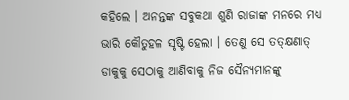କହିଲେ । ଅନନ୍ତଙ୍କ ସବୁକଥା ଶୁଣି ରାଜାଙ୍କ ମନରେ ମଧ୍ୟ ଭାରି କୌତୁହଳ ସୃଷ୍ଟି ହେଲା । ତେଣୁ ସେ ତତ୍କ୍ଷଣାତ୍ ଡାକୁକୁ ସେଠାକୁ ଆଣିବାକୁ ନିଜ ସୈନ୍ୟମାନଙ୍କୁ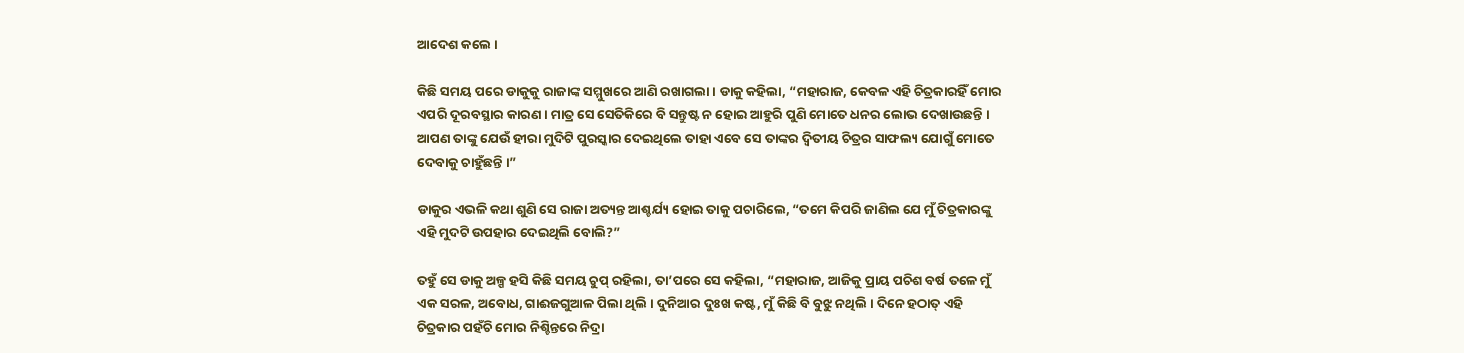ଆଦେଶ କଲେ ।

କିଛି ସମୟ ପରେ ଡାକୁକୁ ରାଜାଙ୍କ ସମ୍ମୁଖରେ ଆଣି ରଖାଗଲା । ଡାକୁ କହିଲା, “ମହାରାଜ, କେବଳ ଏହି ଚିତ୍ରକାରହିଁ ମୋର ଏପରି ଦୂରବସ୍ଥାର କାରଣ । ମାତ୍ର ସେ ସେତିକିରେ ବି ସନ୍ତୁଷ୍ଟ ନ ହୋଇ ଆହୁରି ପୁଣି ମୋତେ ଧନର ଲୋଭ ଦେଖାଉଛନ୍ତି । ଆପଣ ତାଙ୍କୁ ଯେଉଁ ହୀରା ମୁଦିଟି ପୁରସ୍କାର ଦେଇଥିଲେ ତାହା ଏବେ ସେ ତାଙ୍କର ଦ୍ୱିତୀୟ ଚିତ୍ରର ସାଫଲ୍ୟ ଯୋଗୁଁ ମୋତେ ଦେବାକୁ ଚାହୁଁଛନ୍ତି ।”

ଡାକୁର ଏଭଳି କଥା ଶୁଣି ସେ ରାଜା ଅତ୍ୟନ୍ତ ଆଶ୍ଚର୍ଯ୍ୟ ହୋଇ ତାକୁ ପଚାରିଲେ, “ତମେ କିପରି ଜାଣିଲ ଯେ ମୁଁ ଚିତ୍ରକାରଙ୍କୁ ଏହି ମୁଦଟି ଉପହାର ଦେଇଥିଲି ବୋଲି?”

ତହୁଁ ସେ ଡାକୁ ଅଳ୍ପ ହସି କିଛି ସମୟ ଚୁପ୍ ରହିଲା, ତା’ପରେ ସେ କହିଲା, “ମହାରାଜ, ଆଜିକୁ ପ୍ରାୟ ପଚିଶ ବର୍ଷ ତଳେ ମୁଁ ଏକ ସରଳ, ଅବୋଧ, ଗାଈଜଗୁଆଳ ପିଲା ଥିଲି । ଦୁନିଆର ଦୁଃଖ କଷ୍ଟ, ମୁଁ କିଛି ବି ବୁଝୁ ନଥିଲି । ଦିନେ ହଠାତ୍ ଏହି ଚିତ୍ରକାର ପହଁଚି ମୋର ନିଶ୍ଚିନ୍ତରେ ନିଦ୍ରା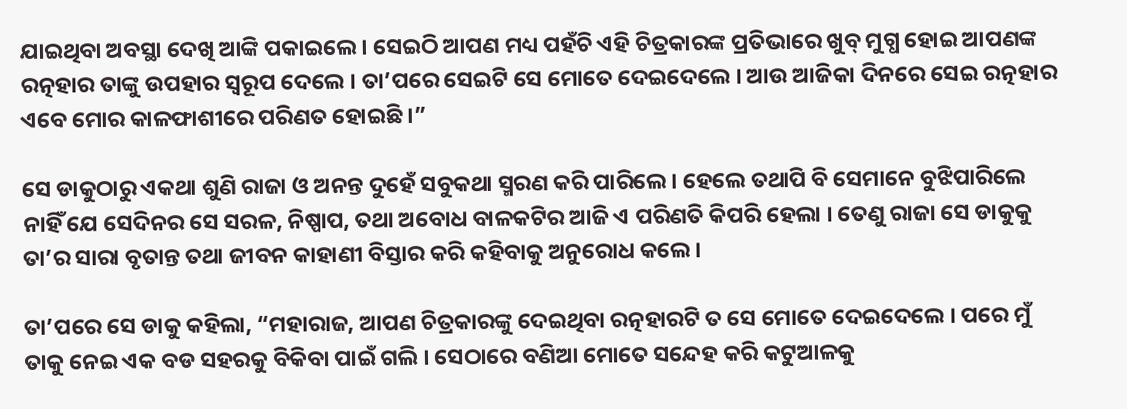ଯାଇଥିବା ଅବସ୍ଥା ଦେଖି ଆଙ୍କି ପକାଇଲେ । ସେଇଠି ଆପଣ ମଧ୍ୟ ପହଁଚି ଏହି ଚିତ୍ରକାରଙ୍କ ପ୍ରତିଭାରେ ଖୁବ୍ ମୁଗ୍ଧ ହୋଇ ଆପଣଙ୍କ ରତ୍ନହାର ତାଙ୍କୁ ଉପହାର ସ୍ୱରୂପ ଦେଲେ । ତା’ପରେ ସେଇଟି ସେ ମୋତେ ଦେଇଦେଲେ । ଆଉ ଆଜିକା ଦିନରେ ସେଇ ରତ୍ନହାର ଏବେ ମୋର କାଳଫାଶୀରେ ପରିଣତ ହୋଇଛି ।”

ସେ ଡାକୁଠାରୁ ଏକଥା ଶୁଣି ରାଜା ଓ ଅନନ୍ତ ଦୁହେଁ ସବୁକଥା ସ୍ମରଣ କରି ପାରିଲେ । ହେଲେ ତଥାପି ବି ସେମାନେ ବୁଝିପାରିଲେ ନାହିଁ ଯେ ସେଦିନର ସେ ସରଳ, ନିଷ୍ପାପ, ତଥା ଅବୋଧ ବାଳକଟିର ଆଜି ଏ ପରିଣତି କିପରି ହେଲା । ତେଣୁ ରାଜା ସେ ଡାକୁକୁ ତା’ର ସାରା ବୃତାନ୍ତ ତଥା ଜୀବନ କାହାଣୀ ବିସ୍ତାର କରି କହିବାକୁ ଅନୁରୋଧ କଲେ ।

ତା’ପରେ ସେ ଡାକୁ କହିଲା, “ମହାରାଜ, ଆପଣ ଚିତ୍ରକାରଙ୍କୁ ଦେଇଥିବା ରତ୍ନହାରଟି ତ ସେ ମୋତେ ଦେଇଦେଲେ । ପରେ ମୁଁ ତାକୁ ନେଇ ଏକ ବଡ ସହରକୁ ବିକିବା ପାଇଁ ଗଲି । ସେଠାରେ ବଣିଆ ମୋତେ ସନ୍ଦେହ କରି କଟୁଆଳକୁ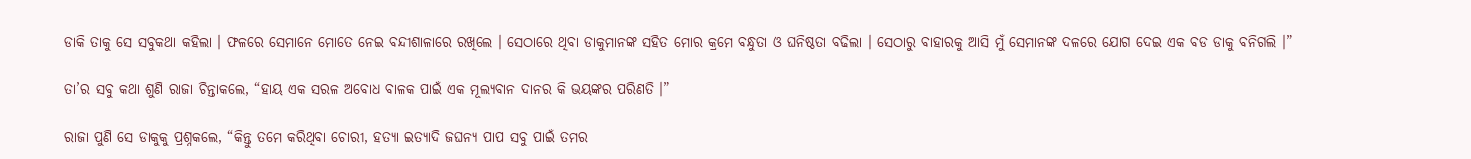ଡାକି ତାକୁ ସେ ସବୁକଥା କହିଲା । ଫଳରେ ସେମାନେ ମୋତେ ନେଇ ବନ୍ଦୀଶାଳାରେ ରଖିଲେ । ସେଠାରେ ଥିବା ଡାକୁମାନଙ୍କ ସହିତ ମୋର କ୍ରମେ ବନ୍ଧୁତା ଓ ଘନିଷ୍ଠତା ବଢିଲା । ସେଠାରୁ ବାହାରକୁ ଆସି ମୁଁ ସେମାନଙ୍କ ଦଳରେ ଯୋଗ ଦେଇ ଏକ ବଡ ଡାକୁ ବନିଗଲି ।”

ତା’ର ସବୁ କଥା ଶୁଣି ରାଜା ଚିନ୍ତାକଲେ, “ହାୟ ଏକ ସରଳ ଅବୋଧ ବାଳକ ପାଇଁ ଏକ ମୂଲ୍ୟବାନ ଦାନର କି ଭୟଙ୍କର ପରିଣତି ।”

ରାଜା ପୁଣି ସେ ଡାକୁକୁ ପ୍ରଶ୍ନକଲେ, “କିନ୍ତୁ ତମେ କରିଥିବା ଚୋରୀ, ହତ୍ୟା ଇତ୍ୟାଦି ଜଘନ୍ୟ ପାପ ସବୁ ପାଇଁ ତମର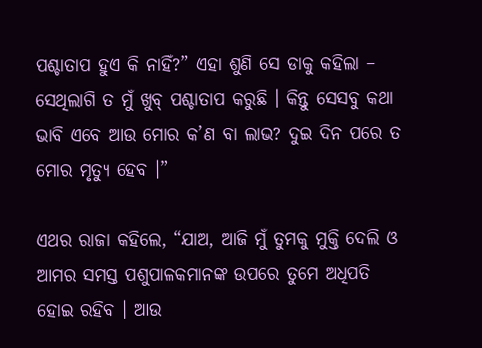ପଶ୍ଚାତାପ ହୁଏ କି ନାହିଁ?” ଏହା ଶୁଣି ସେ ଡାକୁ କହିଲା – ସେଥିଲାଗି ତ ମୁଁ ଖୁବ୍ ପଶ୍ଚାତାପ କରୁଛି । କିନ୍ତୁ ସେସବୁ କଥା ଭାବି ଏବେ ଆଉ ମୋର କ’ଣ ବା ଲାଭ? ଦୁଇ ଦିନ ପରେ ତ ମୋର ମୃତ୍ୟୁ ହେବ ।”

ଏଥର ରାଜା କହିଲେ, “ଯାଅ, ଆଜି ମୁଁ ତୁମକୁ ମୁକ୍ତି ଦେଲି ଓ ଆମର ସମସ୍ତ ପଶୁପାଳକମାନଙ୍କ ଉପରେ ତୁମେ ଅଧିପତି ହୋଇ ରହିବ । ଆଉ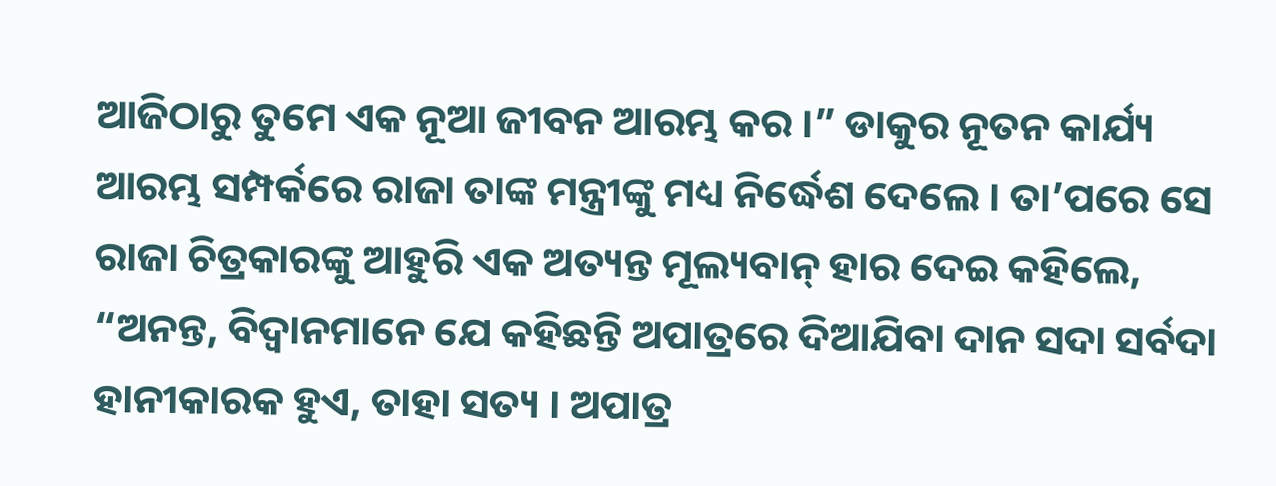ଆଜିଠାରୁ ତୁମେ ଏକ ନୂଆ ଜୀବନ ଆରମ୍ଭ କର ।” ଡାକୁର ନୂତନ କାର୍ଯ୍ୟ ଆରମ୍ଭ ସମ୍ପର୍କରେ ରାଜା ତାଙ୍କ ମନ୍ତ୍ରୀଙ୍କୁ ମଧ୍ୟ ନିର୍ଦ୍ଧେଶ ଦେଲେ । ତା’ପରେ ସେ ରାଜା ଚିତ୍ରକାରଙ୍କୁ ଆହୁରି ଏକ ଅତ୍ୟନ୍ତ ମୂଲ୍ୟବାନ୍ ହାର ଦେଇ କହିଲେ, “ଅନନ୍ତ, ବିଦ୍ୱାନମାନେ ଯେ କହିଛନ୍ତି ଅପାତ୍ରରେ ଦିଆଯିବା ଦାନ ସଦା ସର୍ବଦା ହାନୀକାରକ ହୁଏ, ତାହା ସତ୍ୟ । ଅପାତ୍ର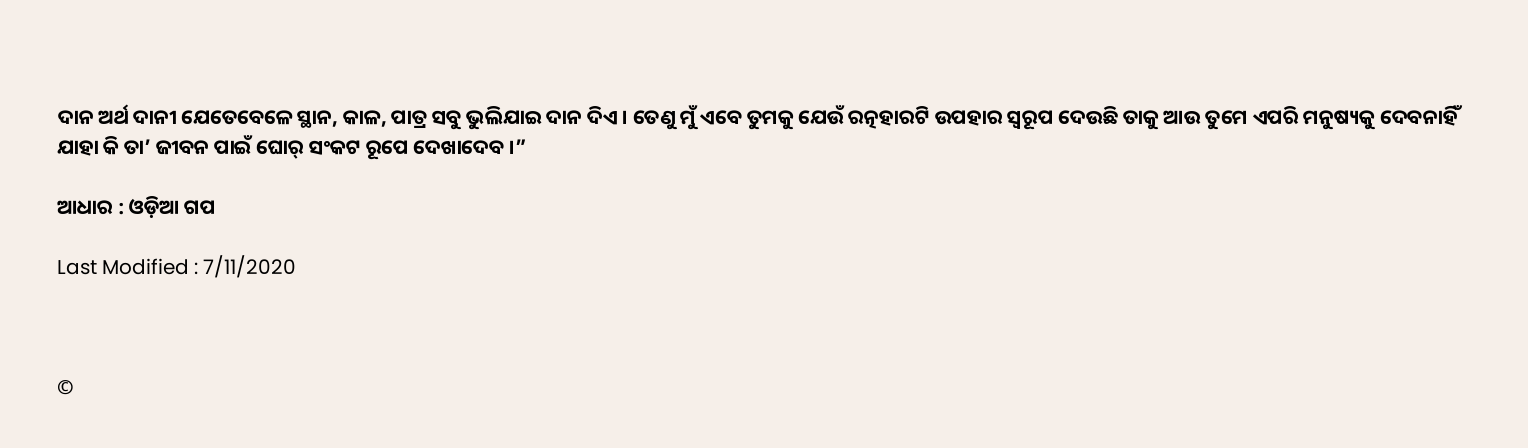ଦାନ ଅର୍ଥ ଦାନୀ ଯେତେବେଳେ ସ୍ଥାନ, କାଳ, ପାତ୍ର ସବୁ ଭୁଲିଯାଇ ଦାନ ଦିଏ । ତେଣୁ ମୁଁ ଏବେ ତୁମକୁ ଯେଉଁ ରତ୍ନହାରଟି ଉପହାର ସ୍ୱରୂପ ଦେଉଛି ତାକୁ ଆଉ ତୁମେ ଏପରି ମନୁଷ୍ୟକୁ ଦେବନାହିଁ ଯାହା କି ତା’ ଜୀବନ ପାଇଁ ଘୋର୍ ସଂକଟ ରୂପେ ଦେଖାଦେବ ।”

ଆଧାର : ଓଡ଼ିଆ ଗପ

Last Modified : 7/11/2020



©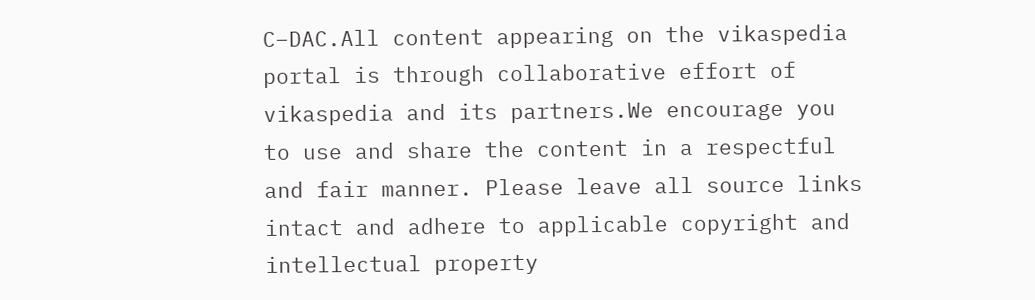C–DAC.All content appearing on the vikaspedia portal is through collaborative effort of vikaspedia and its partners.We encourage you to use and share the content in a respectful and fair manner. Please leave all source links intact and adhere to applicable copyright and intellectual property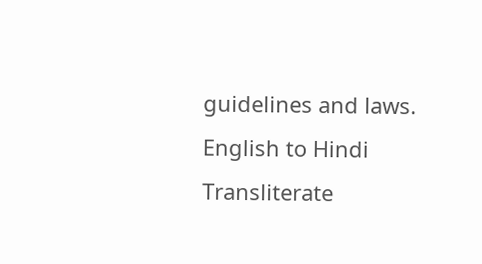guidelines and laws.
English to Hindi Transliterate